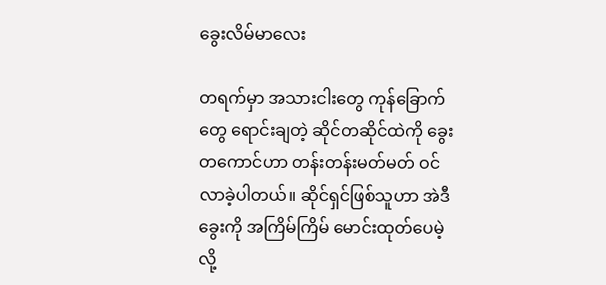ခွေးလိမ်မာလေး

တရက်မှာ အသားငါးတွေ ကုန်ခြောက်တွေ ရောင်းချတဲ့ ဆိုင်တဆိုင်ထဲကို ခွေးတကောင်ဟာ တန်းတန်းမတ်မတ် ဝင်လာခဲ့ပါတယ်။ ဆိုင်ရှင်ဖြစ်သူဟာ အဲဒီခွေးကို အကြိမ်ကြိမ် မောင်းထုတ်ပေမဲ့လို့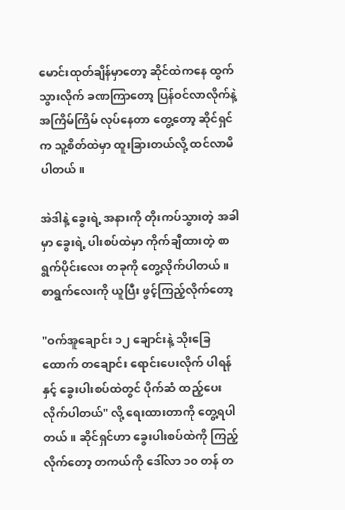မောင်းထုတ်ချိန်မှာတော့ ဆိုင်ထဲကနေ ထွက်သွားလိုက် ခဏကြာတော့ ပြန်ဝင်လာလိုက်နဲ့ အကြိမ်ကြိမ် လုပ်နေတာ တွေ့တော့ ဆိုင်ရှင်က သူ့စိတ်ထဲမှာ ထူးခြားတယ်လို့ ထင်လာမိပါတယ်။

အဲဒါနဲ့ ခွေးရဲ့ အနားကို တိုးကပ်သွားတဲ့ အခါမှာ ခွေးရဲ့ ပါးစပ်ထဲမှာ ကိုက်ချီထားတဲ့ စာရွက်ပိုင်းလေး တခုကို တွေ့လိုက်ပါတယ်။ စာရွက်လေးကို ယူပြီး ဖွင့်ကြည့်လိုက်တော့

"ဝက်အူချောင်း ၁၂ ချောင်းနဲ့ သိုးခြေထောက် တချောင်း ရောင်းပေးလိုက် ပါရန်နှင့် ခွေးပါးစပ်ထဲတွင် ပိုက်ဆံ ထည့်ပေးလိုက်ပါတယ်" လို့ ရေးထားတာကို တွေ့ရပါတယ်။ ဆိုင်ရှင်ဟာ ခွေးပါးစပ်ထဲကို ကြည့်လိုက်တော့ တကယ်ကို ဒေါ်လာ ၁၀ တန် တ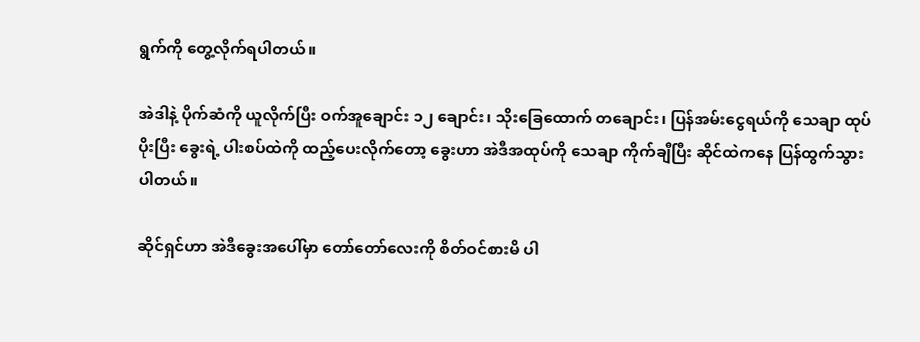ရွက်ကို တွေ့လိုက်ရပါတယ်။

အဲဒါနဲ့ ပိုက်ဆံကို ယူလိုက်ပြီး ဝက်အူချောင်း ၁၂ ချောင်း၊ သိုးခြေထောက် တချောင်း၊ ပြန်အမ်းငွေရယ်ကို သေချာ ထုပ်ပိုးပြီး ခွေးရဲ့ ပါးစပ်ထဲကို ထည့်ပေးလိုက်တော့ ခွေးဟာ အဲဒီအထုပ်ကို သေချာ ကိုက်ချီပြီး ဆိုင်ထဲကနေ ပြန်ထွက်သွားပါတယ်။

ဆိုင်ရှင်ဟာ အဲဒီခွေးအပေါ်မှာ တော်တော်လေးကို စိတ်ဝင်စားမိ ပါ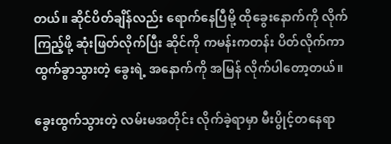တယ်။ ဆိုင်ပိတ်ချိန်လည်း ရောက်နေပြီမို့ ထိုခွေးနောက်ကို လိုက်ကြည့်ဖို့ ဆုံးဖြတ်လိုက်ပြီး ဆိုင်ကို ကမန်းကတန်း ပိတ်လိုက်ကာ ထွက်ခွာသွားတဲ့ ခွေးရဲ့ အနောက်ကို အမြန် လိုက်ပါတော့တယ်။

ခွေးထွက်သွားတဲ့ လမ်းမအတိုင်း လိုက်ခဲ့ရာမှာ မီးပွိုင့်တနေရာ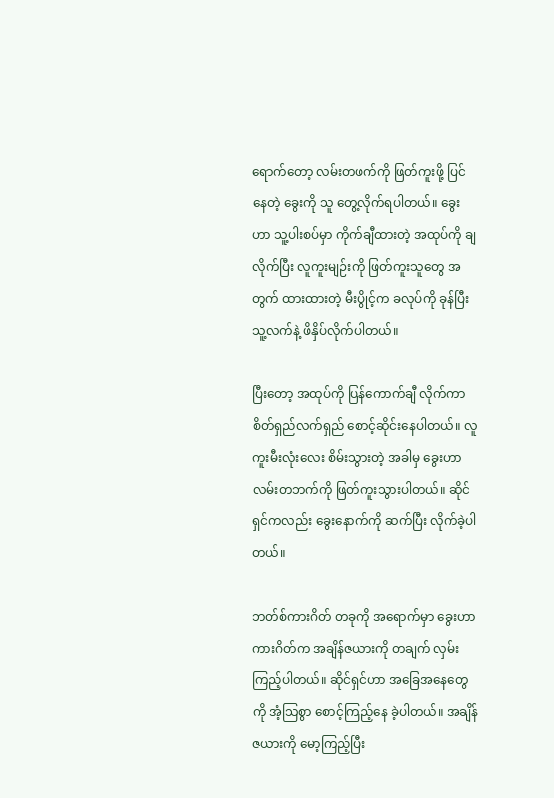ရောက်တော့ လမ်းတဖက်ကို ဖြတ်ကူးဖို့ ပြင်နေတဲ့ ခွေးကို သူ တွေ့လိုက်ရပါတယ်။ ခွေးဟာ သူ့ပါးစပ်မှာ ကိုက်ချီထားတဲ့ အထုပ်ကို ချလိုက်ပြီး လူကူးမျဉ်းကို ဖြတ်ကူးသူတွေ အတွက် ထားထားတဲ့ မီးပွိုင့်က ခလုပ်ကို ခုန်ပြီး သူ့လက်နဲ့ ဖိနှိပ်လိုက်ပါတယ်။

ပြီးတော့ အထုပ်ကို ပြန်ကောက်ချီ လိုက်ကာ စိတ်ရှည်လက်ရှည် စောင့်ဆိုင်းနေပါတယ်။ လူကူးမီးလုံးလေး စိမ်းသွားတဲ့ အခါမှ ခွေးဟာ လမ်းတဘက်ကို ဖြတ်ကူးသွားပါတယ်။ ဆိုင်ရှင်ကလည်း ခွေးနောက်ကို ဆက်ပြီး လိုက်ခဲ့ပါတယ်။

ဘတ်စ်ကားဂိတ် တခုကို အရောက်မှာ ခွေးဟာ ကားဂိတ်က အချိန်ဇယားကို တချက် လှမ်းကြည့်ပါတယ်။ ဆိုင်ရှင်ဟာ အခြေအနေတွေကို အံ့သြစွာ စောင့်ကြည့်နေ ခဲ့ပါတယ်။ အချိန်ဇယားကို မော့ကြည့်ပြီး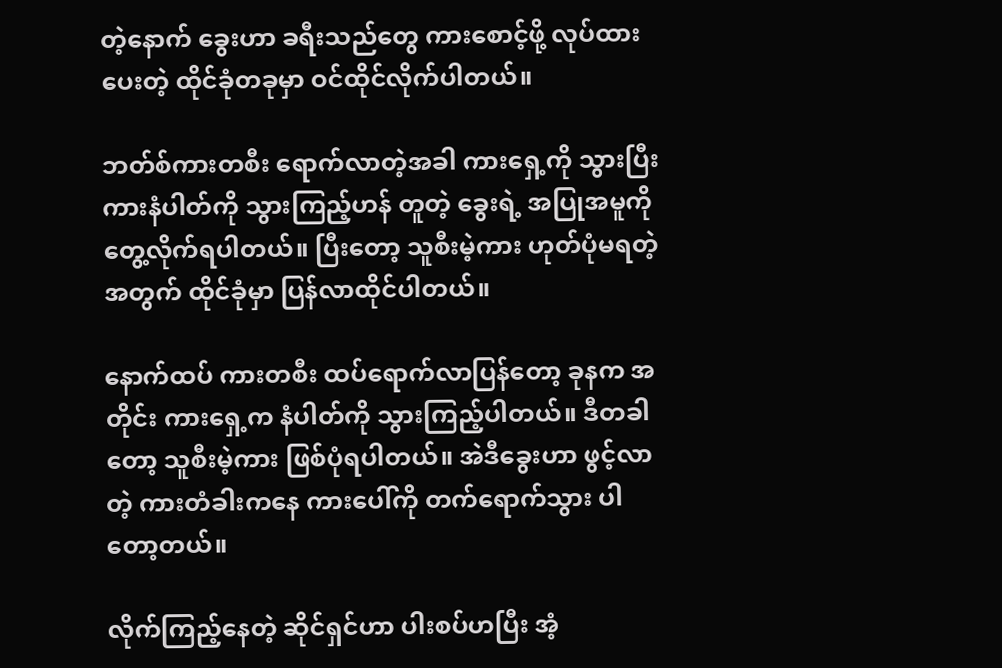တဲ့နောက် ခွေးဟာ ခရီးသည်တွေ ကားစောင့်ဖို့ လုပ်ထားပေးတဲ့ ထိုင်ခုံတခုမှာ ဝင်ထိုင်လိုက်ပါတယ်။

ဘတ်စ်ကားတစီး ရောက်လာတဲ့အခါ ကားရှေ့ကို သွားပြီး ကားနံပါတ်ကို သွားကြည့်ဟန် တူတဲ့ ခွေးရဲ့ အပြုအမူကို တွေ့လိုက်ရပါတယ်။ ပြီးတော့ သူစီးမဲ့ကား ဟုတ်ပုံမရတဲ့အတွက် ထိုင်ခုံမှာ ပြန်လာထိုင်ပါတယ်။

နောက်ထပ် ကားတစီး ထပ်ရောက်လာပြန်တော့ ခုနက အတိုင်း ကားရှေ့က နံပါတ်ကို သွားကြည့်ပါတယ်။ ဒီတခါတော့ သူစီးမဲ့ကား ဖြစ်ပုံရပါတယ်။ အဲဒီခွေးဟာ ဖွင့်လာတဲ့ ကားတံခါးကနေ ကားပေါ်ကို တက်ရောက်သွား ပါတော့တယ်။

လိုက်ကြည့်နေတဲ့ ဆိုင်ရှင်ဟာ ပါးစပ်ဟပြီး အံ့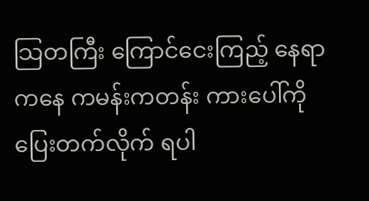သြတကြီး ကြောင်ငေးကြည့် နေရာကနေ ကမန်းကတန်း ကားပေါ်ကို ပြေးတက်လိုက် ရပါ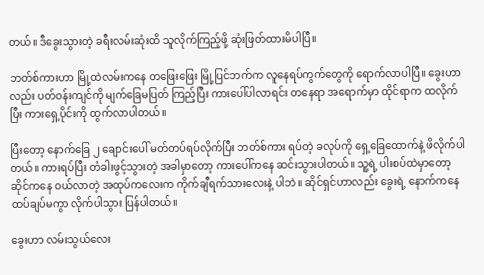တယ်။ ဒီခွေးသွားတဲ့ ခရီးလမ်းဆုံးထိ သူလိုက်ကြည့်ဖို့ ဆုံးဖြတ်ထားမိပါပြီ။

ဘတ်စ်ကားဟာ မြို့ထဲလမ်းကနေ တဖြေးဖြေး မြို့ပြင်ဘက်က လူနေရပ်ကွက်တွေကို ရောက်လာပါပြီ။ ခွေးဟာလည်း ပတ်ဝန်းကျင်ကို မျက်ခြေမပြတ် ကြည့်ပြီး ကားပေါ်ပါလာရင်း တနေရာ အရောက်မှာ ထိုင်ရာက ထလိုက်ပြီး ကားရှေ့ပိုင်းကို ထွက်လာပါတယ်။

ပြီးတော့ နောက်ခြေ ၂ ချောင်းပေါ် မတ်တပ်ရပ်လိုက်ပြီး ဘတ်စ်ကား ရပ်တဲ့ ခလုပ်ကို ရှေ့ခြေထောက်နဲ့ ဖိလိုက်ပါတယ်။ ကားရပ်ပြီး တံခါးဖွင့်သွားတဲ့ အခါမှာတော့ ကားပေါ်ကနေ ဆင်းသွားပါတယ်။ သူ့ရဲ့ ပါးစပ်ထဲမှာတော့ ဆိုင်ကနေ ဝယ်လာတဲ့ အထုပ်ကလေးက ကိုက်ချီရက်သားလေးနဲ့ ပါဘဲ။ ဆိုင်ရှင်ဟာလည်း ခွေးရဲ့ နောက်ကနေ ထပ်ချပ်မကွာ လိုက်ပါသွား ပြန်ပါတယ်။

ခွေးဟာ လမ်းသွယ်လေး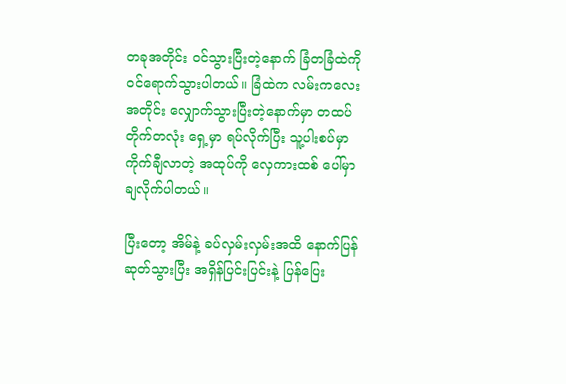တခုအတိုင်း ဝင်သွားပြီးတဲ့နောက် ခြံတခြံထဲကို ဝင်ရောက်သွားပါတယ်။ ခြံထဲက လမ်းကလေး အတိုင်း လျှောက်သွားပြီးတဲ့နောက်မှာ တထပ်တိုက်တလုံး ရှေ့မှာ ရပ်လိုက်ပြီး သူ့ပါးစပ်မှာ ကိုက်ချီလာတဲ့ အထုပ်ကို လှေကားထစ် ပေါ်မှာ ချလိုက်ပါတယ်။

ပြီးတော့ အိမ်နဲ့ ခပ်လှမ်းလှမ်းအထိ နောက်ပြန်ဆုတ်သွားပြီး အရှိန်ပြင်းပြင်းနဲ့ ပြန်ပြေး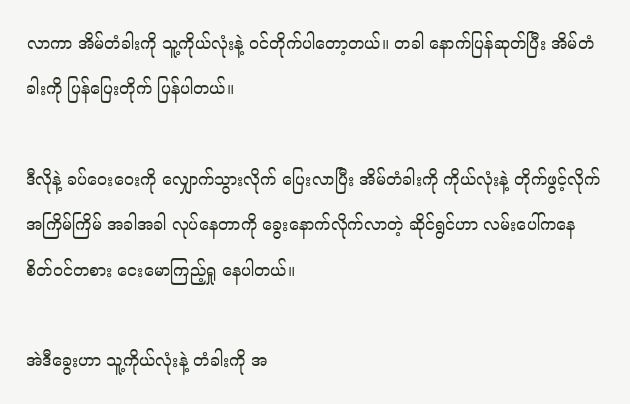လာကာ အိမ်တံခါးကို သူ့ကိုယ်လုံးနဲ့ ဝင်တိုက်ပါတော့တယ်။ တခါ နောက်ပြန်ဆုတ်ပြီး အိမ်တံခါးကို ပြန်ပြေးတိုက် ပြန်ပါတယ်။

ဒီလိုနဲ့ ခပ်ဝေးဝေးကို လျှောက်သွားလိုက် ပြေးလာပြီး အိမ်တံခါးကို ကိုယ်လုံးနဲ့ တိုက်ဖွင့်လိုက် အကြိမ်ကြိမ် အခါအခါ လုပ်နေတာကို ခွေးနောက်လိုက်လာတဲ့ ဆိုင်ရွင်ဟာ လမ်းပေါ်ကနေ စိတ်ဝင်တစား ငေးမောကြည့်ရှု နေပါတယ်။

အဲဒီခွေးဟာ သူ့ကိုယ်လုံးနဲ့ တံခါးကို အ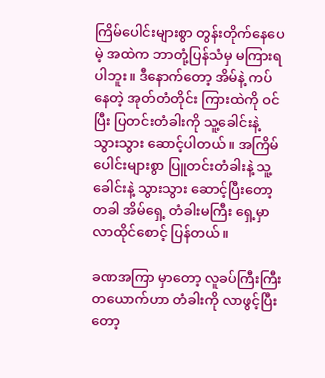ကြိမ်ပေါင်းများစွာ တွန်းတိုက်နေပေမဲ့ အထဲက ဘာတုံ့ပြန်သံမှ မကြားရပါဘူး။ ဒီနောက်တော့ အိမ်နဲ့ ကပ်နေတဲ့ အုတ်တံတိုင်း ကြားထဲကို ဝင်ပြီး ပြတင်းတံခါးကို သူ့ခေါင်းနဲ့ သွားသွား ဆောင့်ပါတယ်။ အကြိမ်ပေါင်းများစွာ ပြူတင်းတံခါးနဲ့ သူ့ခေါင်းနဲ့ သွားသွား ဆောင့်ပြီးတော့ တခါ အိမ်ရှေ့ တံခါးမကြီး ရှေ့မှာ လာထိုင်စောင့် ပြန်တယ်။

ခဏအကြာ မှာတော့ လူခပ်ကြီးကြီး တယောက်ဟာ တံခါးကို လာဖွင့်ပြီးတော့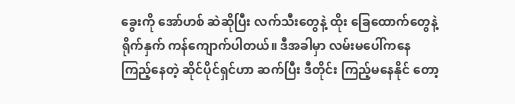ခွေးကို အော်ဟစ် ဆဲဆိုပြီး လက်သီးတွေနဲ့ ထိုး ခြေထောက်တွေနဲ့ ရိုက်နှက် ကန်ကျောက်ပါတယ်။ ဒီအခါမှာ လမ်းမပေါ်ကနေ ကြည့်နေတဲ့ ဆိုင်ပိုင်ရှင်ဟာ ဆက်ပြီး ဒီတိုင်း ကြည့်မနေနိုင် တော့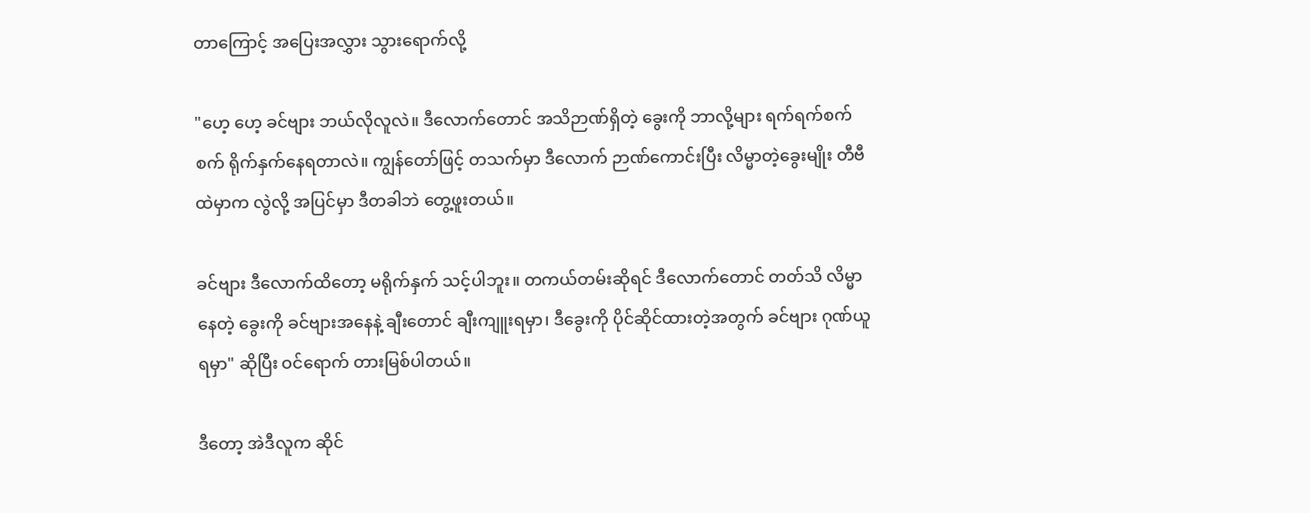တာကြောင့် အပြေးအလွှား သွားရောက်လို့

"ဟေ့ ဟေ့ ခင်ဗျား ဘယ်လိုလူလဲ။ ဒီလောက်တောင် အသိဉာဏ်ရှိတဲ့ ခွေးကို ဘာလို့များ ရက်ရက်စက်စက် ရိုက်နှက်နေရတာလဲ။ ကျွန်တော်ဖြင့် တသက်မှာ ဒီလောက် ဉာဏ်ကောင်းပြီး လိမ္မာတဲ့ခွေးမျိုး တီဗီထဲမှာက လွဲလို့ အပြင်မှာ ဒီတခါဘဲ တွေ့ဖူးတယ်။

ခင်ဗျား ဒီလောက်ထိတော့ မရိုက်နှက် သင့်ပါဘူး။ တကယ်တမ်းဆိုရင် ဒီလောက်တောင် တတ်သိ လိမ္မာနေတဲ့ ခွေးကို ခင်ဗျားအနေနဲ့ ချီးတောင် ချီးကျူးရမှာ၊ ဒီခွေးကို ပိုင်ဆိုင်ထားတဲ့အတွက် ခင်ဗျား ဂုဏ်ယူရမှာ" ဆိုပြီး ဝင်ရောက် တားမြစ်ပါတယ်။

ဒီတော့ အဲဒီလူက ဆိုင်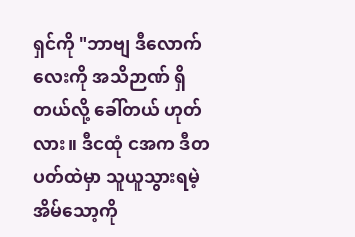ရှင်ကို "ဘာဗျ ဒီလောက်လေးကို အသိဉာဏ် ရှိတယ်လို့ ခေါ်တယ် ဟုတ်လား။ ဒီငထုံ ငအက ဒီတပတ်ထဲမှာ သူယူသွားရမဲ့ အိမ်သော့ကို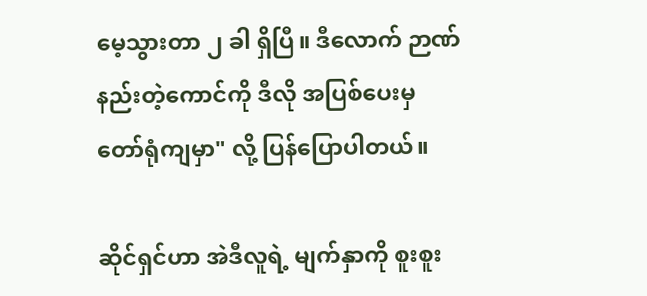မေ့သွားတာ ၂ ခါ ရှိပြီ။ ဒီလောက် ဉာဏ်နည်းတဲ့ကောင်ကို ဒီလို အပြစ်ပေးမှ တော်ရုံကျမှာ" လို့ ပြန်ပြောပါတယ်။

ဆိုင်ရှင်ဟာ အဲဒီလူရဲ့ မျက်နှာကို စူးစူး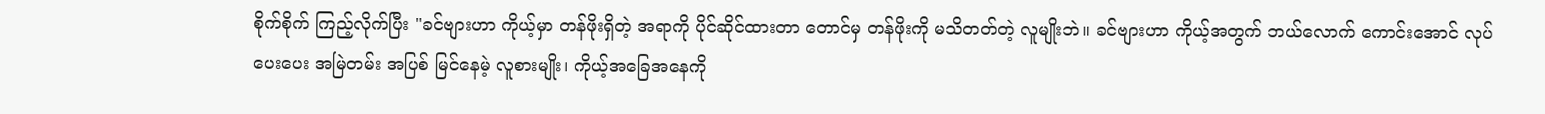စိုက်စိုက် ကြည့်လိုက်ပြီး "ခင်ဗျားဟာ ကိုယ့်မှာ တန်ဖိုးရှိတဲ့ အရာကို ပိုင်ဆိုင်ထားတာ တောင်မှ တန်ဖိုးကို မသိတတ်တဲ့ လူမျိုးဘဲ။ ခင်ဗျားဟာ ကိုယ့်အတွက် ဘယ်လောက် ကောင်းအောင် လုပ်ပေးပေး အမြဲတမ်း အပြစ် မြင်နေမဲ့ လူစားမျိုး၊ ကိုယ့်အခြေအနေကို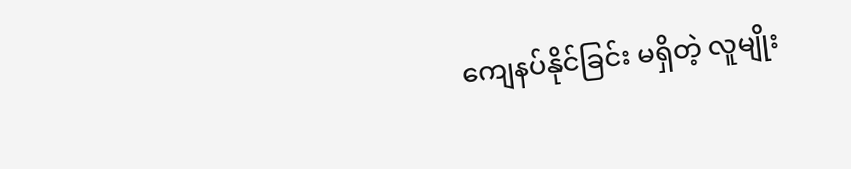ကျေနပ်နိုင်ခြင်း မရှိတဲ့ လူမျိုး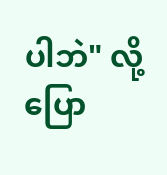ပါဘဲ" လို့ ပြော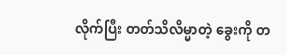လိုက်ပြီး တတ်သိလိမ္မာတဲ့ ခွေးကို တ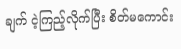ချက် ငဲ့ကြည့်လိုက်ပြီး စိတ်မကောင်း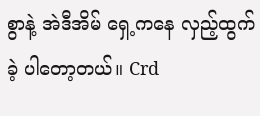စွာနဲ့ အဲဒီအိမ် ရှေ့ကနေ လှည့်ထွက်ခဲ့ ပါတော့တယ်။ Crd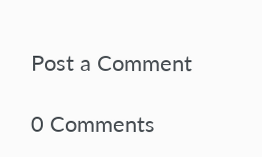Post a Comment

0 Comments